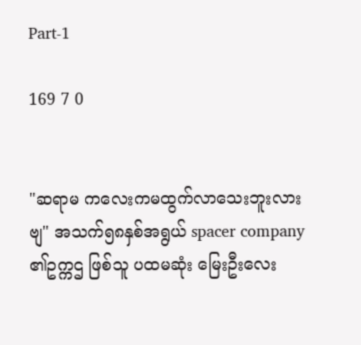Part-1

169 7 0


"ဆရာမ ကလေးကမထွက်လာသေးဘူးလားဗျ" အသက်၅၈နှစ်အရွယ် spacer company ၏ဥက္ကဌ ဖြစ်သူ ပထမဆုံး မြေးဦးလေး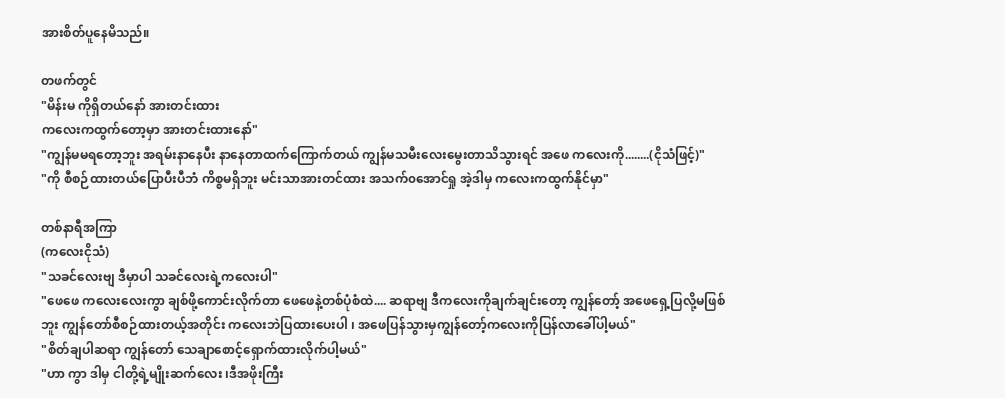အားစိတ်ပူနေမိသည်။

တဖက်တွင်
"မိန်းမ ကိုရှိတယ်နော် အားတင်းထား
ကလေးကထွက်တော့မှာ အားတင်းထားနော်"
"ကျွန်မမရတော့ဘူး အရမ်းနာနေပီး နာနေတာထက်ကြောက်တယ် ကျွန်မသမီးလေးမွေးတာသိသွားရင် အဖေ ကလေးကို........(ငိုသံဖြင့်)"
"ကို စီစဉ်ထားတယ်ပြောပီးပီဘံ ကိစ္စမရှိဘူး မင်းသာအားတင်ထား အသက်၀အောင်ရှု အဲ့ဒါမှ ကလေးကထွက်နိုင်မှာ"

တစ်နာရီအကြာ
(ကလေးငိုသံ)
"သခင်လေးဗျ ဒီမှာပါ သခင်လေး‌ရဲ့ကလေးပါ"
"ဖေဖေ ကလေးလေးကွာ ချစ်ဖို့ကောင်းလိုက်တာ ဖေဖေနဲ့တစ်ပုံစံထဲ.... ဆရာဗျ ဒီကလေးကိုချက်ချင်းတော့ ကျွန်တော့် အဖေရှေ့ပြလို့မဖြစ်ဘူး ကျွန်တော်စီစဉ်ထားတယ့်အတိုင်း ကလေးဘဲပြထားပေးပါ ၊ အဖေပြန်သွားမှကျွန်တော့်ကလေးကိုပြန်လာခေါ်ပါ့မယ်"
"စိတ်ချပါဆရာ ကျွန်တော် သေချာစောင့်ရှောက်ထားလိုက်ပါ့မယ်"
"ဟာ ကွာ ဒါမှ ငါတို့ရဲ့မျိုးဆက်လေး ၊ဒီအဖိုးကြီး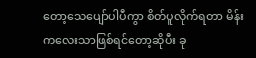တော့သေပျော်ပါပီကွာ စိတ်ပူလိုက်ရတာ မိန်းကလေးသာဖြစ်ရင်တော့ဆိုပီး ခု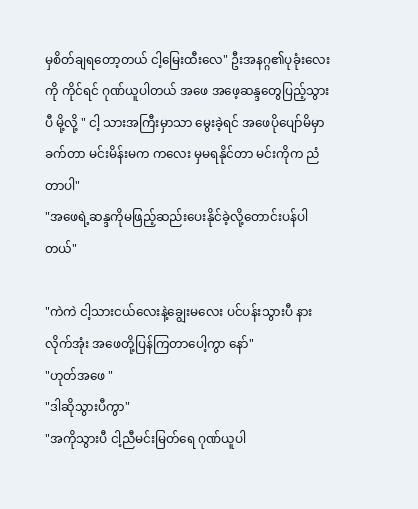မှစိတ်ချရတော့တယ် ငါ့မြေးထီးလေ" ဦးအနဂ္ဂ၏ပုခုံးလေးကို ကိုင်ရင် ဂုဏ်ယူပါတယ် အဖေ အဖေ့ဆန္ဒတွေပြည့်သွားပီ မို့လို့ " ငါ့ သားအကြီးမှာသာ မွေးခဲ့ရင် အဖေပိုပျော်မိမှာ ခက်တာ မင်းမိန်းမက ကလေး မှမရနိုင်တာ မင်းကိုက ညံတာပါ"
"အဖေရဲ့ဆန္ဒကိုမဖြည့်ဆည်းပေးနိုင်ခဲ့လို့တောင်းပန်ပါတယ်"

"ကဲကဲ ငါ့သားငယ်လေးနဲ့ချွေးမလေး ပင်ပန်းသွားပီ နားလိုက်အုံး အဖေတို့ပြန်ကြတာပေါ့ကွာ နော်"
"ဟုတ်အဖေ "
"ဒါဆိုသွားပီကွာ"
"အကိုသွားပီ ငါ့ညီမင်းမြတ်ရေ ဂုဏ်ယူပါ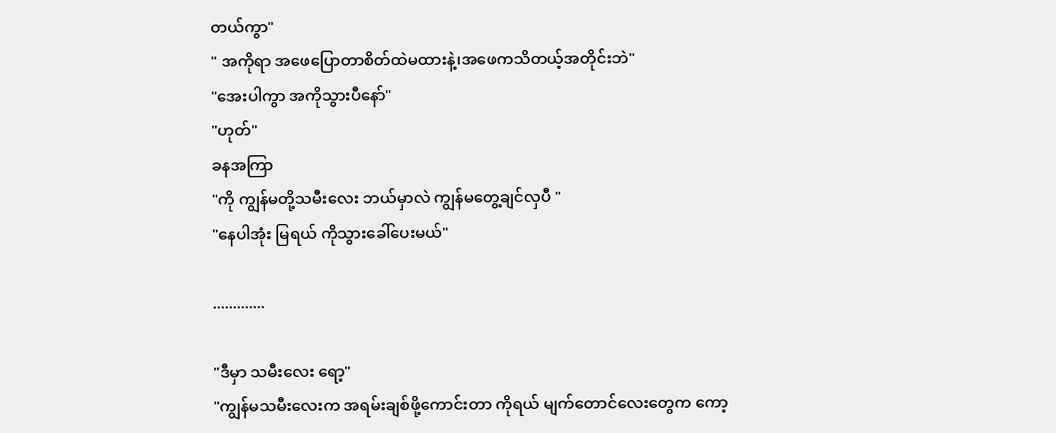တယ်ကွာ"
" အကိုရာ အဖေပြောတာစိတ်ထဲမထားနဲ့၊အဖေကသိတယ့်အတိုင်းဘဲ"
"အေးပါကွာ အကိုသွားပီနော်"
"ဟုတ်"
ခနအကြာ
"ကို ကျွန်မတို့သမီးလေး ဘယ်မှာလဲ ကျွန်မတွေ့ချင်လှပီ "
"နေပါအုံး မြရယ် ကိုသွားခေါ်ပေးမယ်"

.............

"ဒီမှာ သမီးလေး ရော့"
"ကျွန်မသမီးလေးက အရမ်းချစ်ဖို့ကောင်းတာ ကိုရယ် မျက်တောင်လေးတွေက ကော့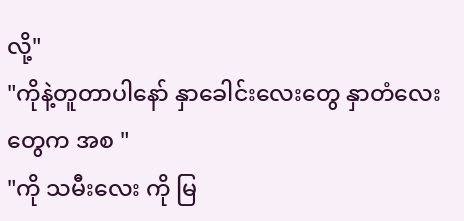လို့"
"ကိုနဲ့တူတာပါနော် နှာခေါင်းလေးတွေ နှာတံ‌လေးတွေက အစ "
"ကို သမီးလေး ကို မြ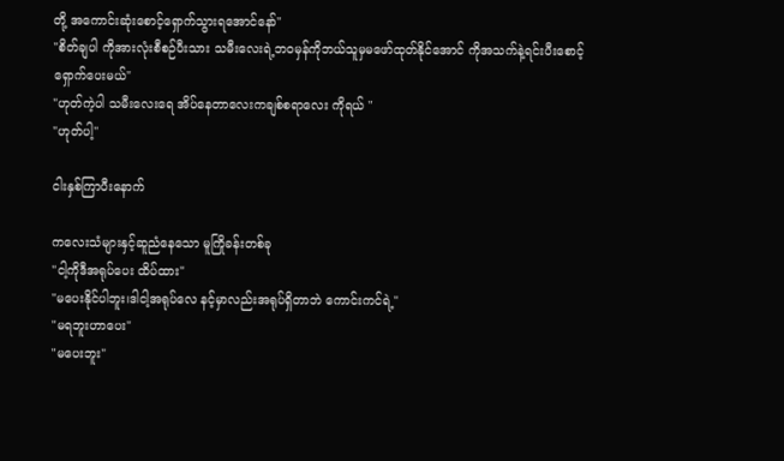တို့ အကောင်းဆုံးစောင့်ရှောက်သွားရအောင်နော်"
"စိတ်ချပါ ကိုအားလုံးစီစဉ်ပီးသား သမီးလေးရဲ့ဘ၀မှန်ကိုဘယ်သူမှမဖော်ထုတ်နိုင်အောင် ကိုအသက်နဲ့ရင်းပီးစောင့်ရှောက်ပေးမယ်"
"ဟုတ်ကဲ့ပါ သမီးလေးရေ အိပ်နေတာလေးကချစ်စရာလေး ကိုရယ် "
"ဟုတ်ပါ့"

ငါးနှစ်ကြာပီးနောက်

ကလေးသံများနှင့်ဆူညံနေသော မူကြိုခန်းတစ်ခု
"ငါ့ကိုဒီအရုပ်ပေး ထိပ်ထား"
"မပေးနိုင်ပါဘူး၊ဒါငါ့အရုပ်လေ နင့်မှာလည်းအရုပ်ရှိတာဘဲ ကောင်းကင်ရဲ့"
"မရဘူးဟာပေး"
"မပေးဘူး"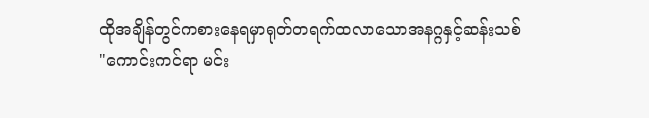ထိုအချိန်တွင်ကစားနေရမှာရုတ်တရက်ထလာသောအနဂ္ဂနှင့်ဆန်းသစ်
"ကောင်းကင်ရာ မင်း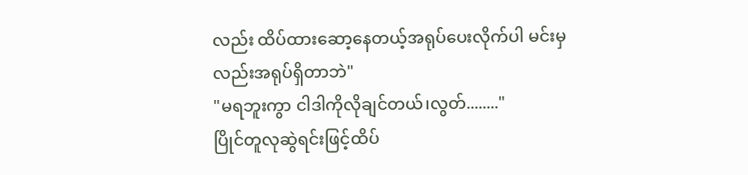လည်း ထိပ်ထားဆော့နေတယ့်အရုပ်ပေးလိုက်ပါ မင်းမှလည်းအရုပ်ရှိတာဘဲ"
"မရဘူးကွာ ငါဒါကိုလိုချင်တယ်၊လွတ်........"
ပြိုင်တူလုဆွဲရင်းဖြင့်ထိပ်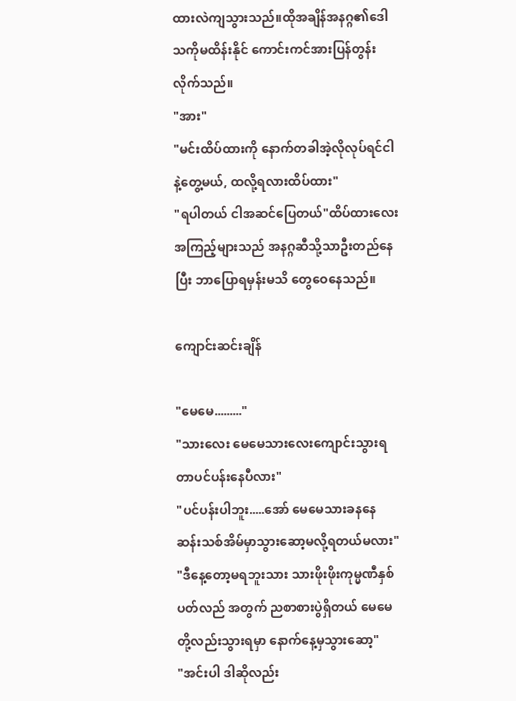ထားလဲကျသွားသည်။ထိုအချိန်အနဂ္ဂ၏ဒေါသကိုမထိန်းနိုင် ကောင်းကင်အားပြန်တွန်းလိုက်သည်။
"အား"
"မင်းထိပ်ထားကို နောက်တခါအဲ့လိုလုပ်ရင်ငါနဲ့တွေ့မယ်, ထလို့ရလားထိပ်ထား"
"ရပါတယ် ငါအဆင်ပြေတယ်"ထိပ်ထားလေးအကြည့်များသည် အနဂ္ဂဆီသို့သာဦးတည်နေပြီး ဘာပြောရမှန်းမသိ တွေဝေနေသည်။

ကျောင်းဆင်းချိန်

"မေမေ........."
"သားလေး မေမေသားလေးကျောင်းသွားရတာပင်ပန်းနေပီလား"
"ပင်ပန်းပါဘူး.....အော် မေမေသားခနနေ ဆန်းသစ်အိမ်မှာသွားဆော့မလို့ရတယ်မလား"
"ဒီနေ့တော့မရဘူးသား သားဖိုးဖိုးကုမ္မဏီနှစ်ပတ်လည် အတွက် ညစာစားပွဲရှိတယ် မေမေတို့လည်းသွားရမှာ နောက်နေ့မှသွားဆော့"
"အင်းပါ ဒါဆိုလည်း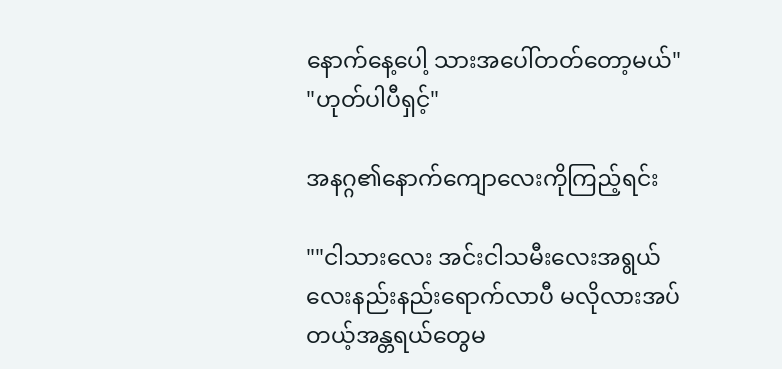နောက်နေ့ပေါ့ သားအပေါ်တတ်တော့မယ်"
"ဟုတ်ပါပီရှင့်"

အနဂ္ဂ၏နောက်ကျောလေးကိုကြည့်ရင်း

""ငါသားလေး အင်းငါသမီးလေးအရွယ်လေးနည်းနည်းရောက်လာပီ မလိုလားအပ်တယ့်အန္တရယ်တွေမ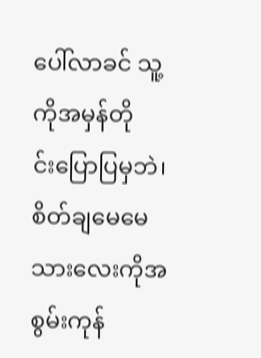ပေါ်လာခင် သူ့ကိုအမှန်တို
င်းပြောပြမှဘဲ၊စိတ်ချ‌မေမေသားလေးကိုအစွမ်းကုန်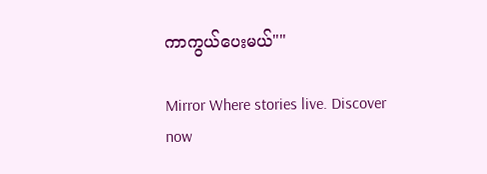ကာကွယ်ပေးမယ်""

Mirror Where stories live. Discover now